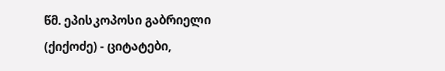წმ. ეპისკოპოსი გაბრიელი (ქიქოძე) - ციტატები,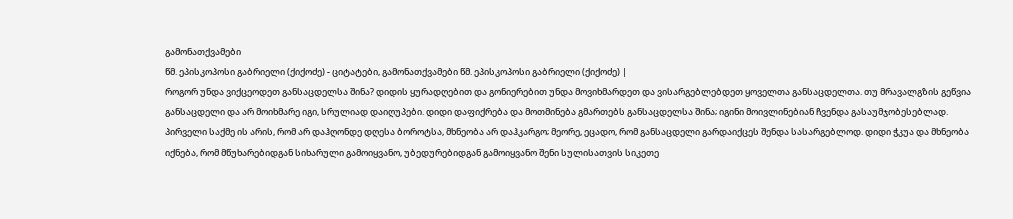გამონათქვამები
წმ. ეპისკოპოსი გაბრიელი (ქიქოძე) - ციტატები, გამონათქვამები წმ. ეპისკოპოსი გაბრიელი (ქიქოძე) |
როგორ უნდა ვიქცეოდეთ განსაცდელსა შინა? დიდის ყურადღებით და გონიერებით უნდა მოვიხმარდეთ და ვისარგებლებდეთ ყოველთა განსაცდელთა. თუ მრავალგზის გეწვია განსაცდელი და არ მოიხმარე იგი, სრულიად დაიღუპები. დიდი დაფიქრება და მოთმინება გმართებს განსაცდელსა შინა; იგინი მოივლინებიან ჩვენდა გასაუმჯობესებლად. პირველი საქმე ის არის, რომ არ დაჰღონდე დღესა ბოროტსა, მხნეობა არ დაჰკარგო; მეორე, ეცადო, რომ განსაცდელი გარდაიქცეს შენდა სასარგებლოდ. დიდი ჭკუა და მხნეობა იქნება, რომ მწუხარებიდგან სიხარული გამოიყვანო, უბედურებიდგან გამოიყვანო შენი სულისათვის სიკეთე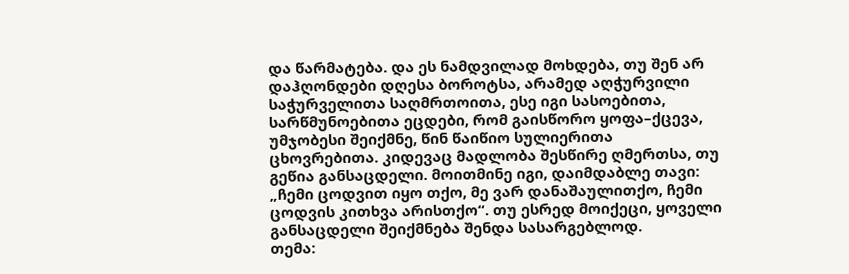და წარმატება. და ეს ნამდვილად მოხდება, თუ შენ არ დაჰღონდები დღესა ბოროტსა, არამედ აღჭურვილი საჭურველითა საღმრთოითა, ესე იგი სასოებითა, სარწმუნოებითა ეცდები, რომ გაისწორო ყოფა–ქცევა, უმჯობესი შეიქმნე, წინ წაიწიო სულიერითა ცხოვრებითა. კიდევაც მადლობა შესწირე ღმერთსა, თუ გეწია განსაცდელი. მოითმინე იგი, დაიმდაბლე თავი: „ჩემი ცოდვით იყო თქო, მე ვარ დანაშაულითქო, ჩემი ცოდვის კითხვა არისთქო“. თუ ესრედ მოიქეცი, ყოველი განსაცდელი შეიქმნება შენდა სასარგებლოდ.
თემა: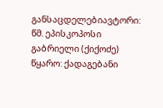განსაცდელებიავტორი: წმ. ეპისკოპოსი გაბრიელი (ქიქოძე)
წყარო: ქადაგებანი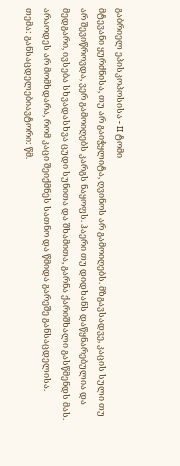გაბრიელ ეპისკოპოსისა - II ტომი
მტევანი ყურძნისა, თუ არ გაიჭყლიტა, ღვინოს არ გამოიღებს. მზგავსადვე, კაცის სული თუ არ შევიწროვდა, ვერ გამოიღებს კარგს ნაყოფს. ჰაერი თუ დიდხანს დაწყნარებულია და მედგარი, ივსება სხვადასხვა ცუდი სუნითა და შხამითა, გარნა ქარიშხალი გასწმენდს მას. არაოდეს არ მომხდარა, რომ კაცი შეიქმნეს სათნო და წმიდა გარეშე განსაცდელისა.
თემა: განსაცდელებიავტორი: წმ.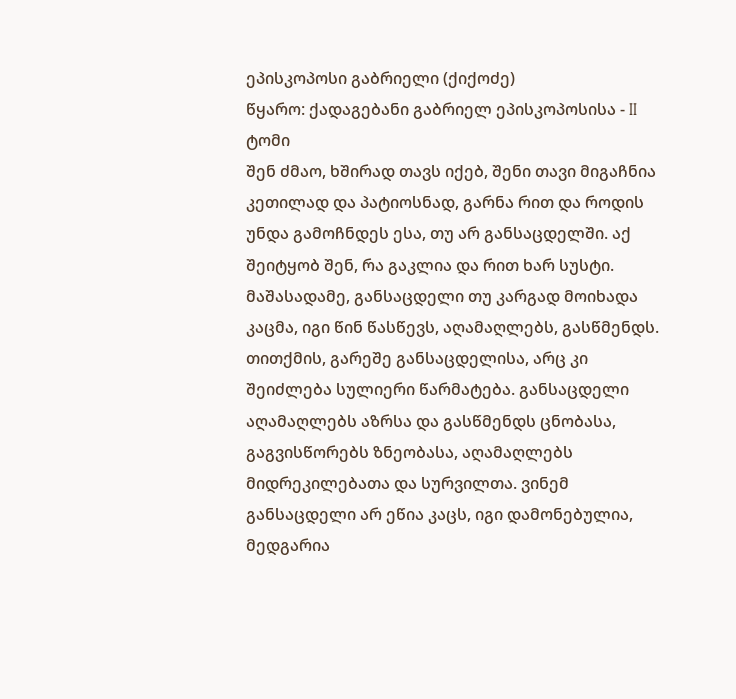ეპისკოპოსი გაბრიელი (ქიქოძე)
წყარო: ქადაგებანი გაბრიელ ეპისკოპოსისა - II ტომი
შენ ძმაო, ხშირად თავს იქებ, შენი თავი მიგაჩნია კეთილად და პატიოსნად, გარნა რით და როდის უნდა გამოჩნდეს ესა, თუ არ განსაცდელში. აქ შეიტყობ შენ, რა გაკლია და რით ხარ სუსტი. მაშასადამე, განსაცდელი თუ კარგად მოიხადა კაცმა, იგი წინ წასწევს, აღამაღლებს, გასწმენდს. თითქმის, გარეშე განსაცდელისა, არც კი შეიძლება სულიერი წარმატება. განსაცდელი აღამაღლებს აზრსა და გასწმენდს ცნობასა, გაგვისწორებს ზნეობასა, აღამაღლებს მიდრეკილებათა და სურვილთა. ვინემ განსაცდელი არ ეწია კაცს, იგი დამონებულია, მედგარია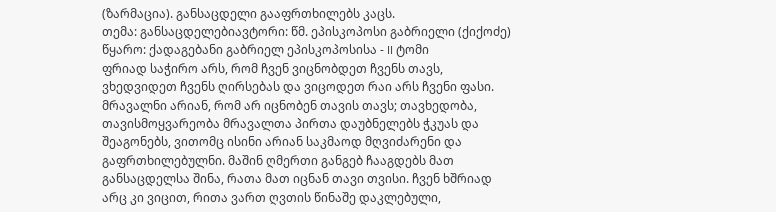(ზარმაცია). განსაცდელი გააფრთხილებს კაცს.
თემა: განსაცდელებიავტორი: წმ. ეპისკოპოსი გაბრიელი (ქიქოძე)
წყარო: ქადაგებანი გაბრიელ ეპისკოპოსისა - II ტომი
ფრიად საჭირო არს, რომ ჩვენ ვიცნობდეთ ჩვენს თავს, ვხედვიდეთ ჩვენს ღირსებას და ვიცოდეთ რაი არს ჩვენი ფასი. მრავალნი არიან, რომ არ იცნობენ თავის თავს; თავხედობა, თავისმოყვარეობა მრავალთა პირთა დაუბნელებს ჭკუას და შეაგონებს, ვითომც ისინი არიან საკმაოდ მღვიძარენი და გაფრთხილებულნი. მაშინ ღმერთი განგებ ჩააგდებს მათ განსაცდელსა შინა, რათა მათ იცნან თავი თვისი. ჩვენ ხშრიად არც კი ვიცით, რითა ვართ ღვთის წინაშე დაკლებული,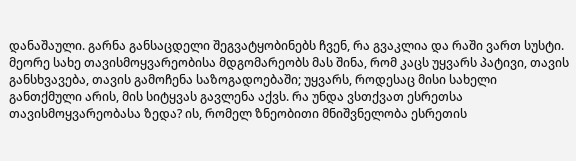დანაშაული. გარნა განსაცდელი შეგვატყობინებს ჩვენ, რა გვაკლია და რაში ვართ სუსტი.
მეორე სახე თავისმოყვარეობისა მდგომარეობს მას შინა, რომ კაცს უყვარს პატივი, თავის განსხვავება, თავის გამოჩენა საზოგადოებაში; უყვარს, როდესაც მისი სახელი განთქმული არის, მის სიტყვას გავლენა აქვს. რა უნდა ვსთქვათ ესრეთსა თავისმოყვარეობასა ზედა? ის, რომელ ზნეობითი მნიშვნელობა ესრეთის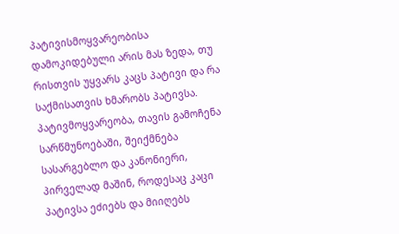პატივისმოყვარეობისა დამოკიდებული არის მას ზედა, თუ რისთვის უყვარს კაცს პატივი და რა საქმისათვის ხმარობს პატივსა. პატივმოყვარეობა, თავის გამოჩენა სარწმუნოებაში, შეიქმნება სასარგებლო და კანონიერი, პირველად მაშინ, როდესაც კაცი პატივსა ეძიებს და მიიღებს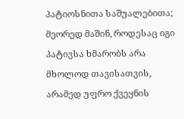პატიოსნითა საშუალებითა; მეორედ მაშინ, როდესაც იგი პატივსა ხმარობს არა მხოლოდ თავისათვის, არამედ უფრო ქვეყნის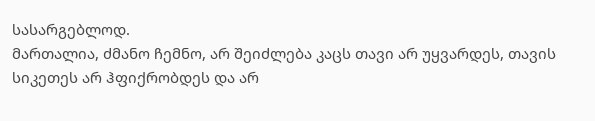სასარგებლოდ.
მართალია, ძმანო ჩემნო, არ შეიძლება კაცს თავი არ უყვარდეს, თავის სიკეთეს არ ჰფიქრობდეს და არ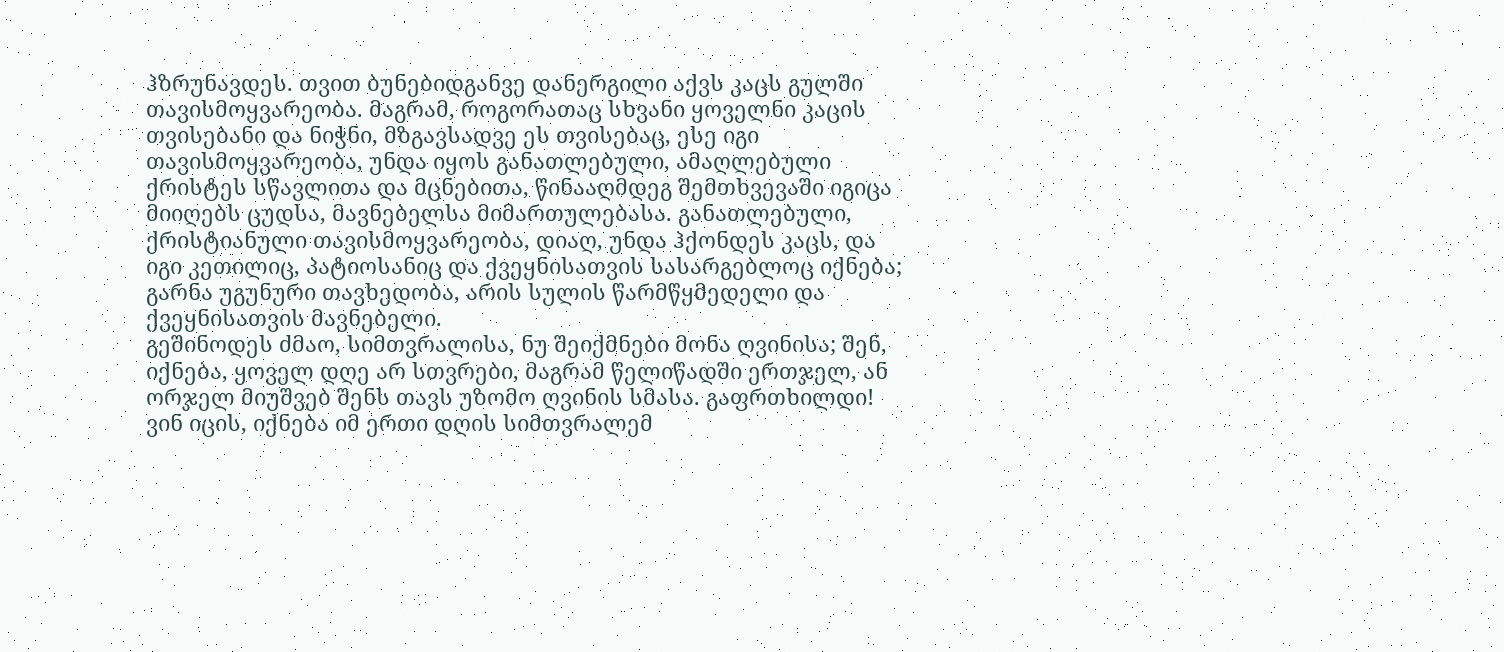ჰზრუნავდეს. თვით ბუნებიდგანვე დანერგილი აქვს კაცს გულში თავისმოყვარეობა. მაგრამ, როგორათაც სხვანი ყოველნი კაცის თვისებანი და ნიჭნი, მზგავსადვე ეს თვისებაც, ესე იგი თავისმოყვარეობა, უნდა იყოს განათლებული, ამაღლებული ქრისტეს სწავლითა და მცნებითა, წინააღმდეგ შემთხვევაში იგიცა მიიღებს ცუდსა, მავნებელსა მიმართულებასა. განათლებული, ქრისტიანული თავისმოყვარეობა, დიაღ, უნდა ჰქონდეს კაცს, და იგი კეთილიც, პატიოსანიც და ქვეყნისათვის სასარგებლოც იქნება; გარნა უგუნური თავხედობა, არის სულის წარმწყმედელი და ქვეყნისათვის მავნებელი.
გეშინოდეს ძმაო, სიმთვრალისა, ნუ შეიქმნები მონა ღვინისა; შენ, იქნება, ყოველ დღე არ სთვრები, მაგრამ წელიწადში ერთჯელ, ან ორჯელ მიუშვებ შენს თავს უზომო ღვინის სმასა. გაფრთხილდი! ვინ იცის, იქნება იმ ერთი დღის სიმთვრალემ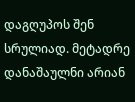დაგღუპოს შენ სრულიად. მეტადრე დანაშაულნი არიან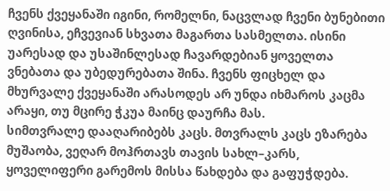ჩვენს ქვეყანაში იგინი, რომელნი, ნაცვლად ჩვენი ბუნებითი ღვინისა, ეჩვევიან სხვათა მაგართა სასმელთა. ისინი უარესად და უსაშინლესად ჩავარდებიან ყოველთა ვნებათა და უბედურებათა შინა. ჩვენს ფიცხელ და მხურვალე ქვეყანაში არასოდეს არ უნდა იხმაროს კაცმა არაყი, თუ მცირე ჭკუა მაინც დაურჩა მას.
სიმთვრალე დააღარიბებს კაცს. მთვრალს კაცს ეზარება მუშაობა, ვეღარ მოჰრთავს თავის სახლ–კარს, ყოველიფერი გარემოს მისსა წახდება და გაფუჭდება.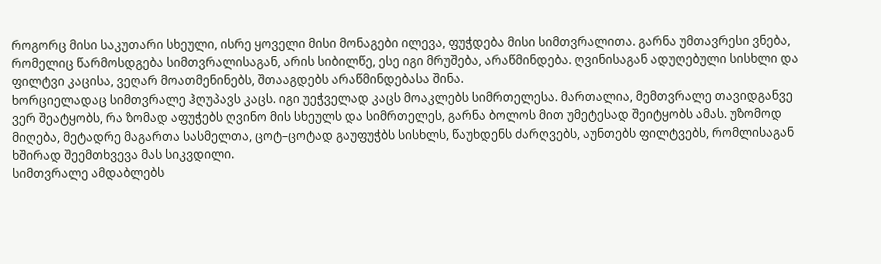როგორც მისი საკუთარი სხეული, ისრე ყოველი მისი მონაგები ილევა, ფუჭდება მისი სიმთვრალითა. გარნა უმთავრესი ვნება, რომელიც წარმოსდგება სიმთვრალისაგან, არის სიბილწე, ესე იგი მრუშება, არაწმინდება. ღვინისაგან ადუღებული სისხლი და ფილტვი კაცისა, ვეღარ მოათმენინებს, შთააგდებს არაწმინდებასა შინა.
ხორციელადაც სიმთვრალე ჰღუპავს კაცს. იგი უეჭველად კაცს მოაკლებს სიმრთელესა. მართალია, მემთვრალე თავიდგანვე ვერ შეატყობს, რა ზომად აფუჭებს ღვინო მის სხეულს და სიმრთელეს, გარნა ბოლოს მით უმეტესად შეიტყობს ამას. უზომოდ მიღება, მეტადრე მაგართა სასმელთა, ცოტ–ცოტად გაუფუჭბს სისხლს, წაუხდენს ძარღვებს, აუნთებს ფილტვებს, რომლისაგან ხშირად შეემთხვევა მას სიკვდილი.
სიმთვრალე ამდაბლებს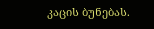კაცის ბუნებას.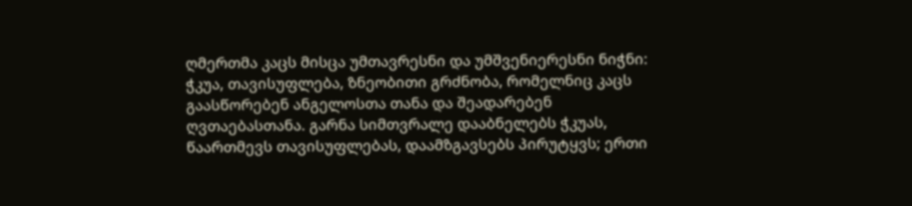ღმერთმა კაცს მისცა უმთავრესნი და უმშვენიერესნი ნიჭნი: ჭკუა, თავისუფლება, ზნეობითი გრძნობა, რომელნიც კაცს გაასწორებენ ანგელოსთა თანა და შეადარებენ ღვთაებასთანა. გარნა სიმთვრალე დააბნელებს ჭკუას, წაართმევს თავისუფლებას, დაამზგავსებს პირუტყვს; ერთი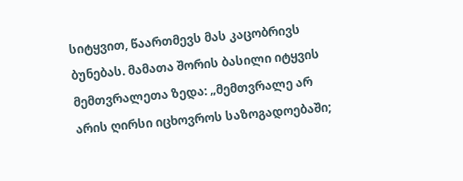სიტყვით, წაართმევს მას კაცობრივს ბუნებას. მამათა შორის ბასილი იტყვის მემთვრალეთა ზედა: „მემთვრალე არ არის ღირსი იცხოვროს საზოგადოებაში;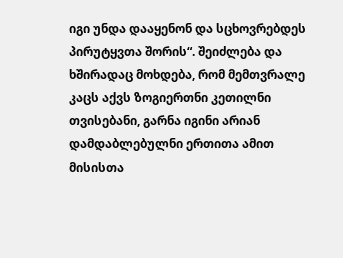იგი უნდა დააყენონ და სცხოვრებდეს პირუტყვთა შორის“. შეიძლება და ხშირადაც მოხდება, რომ მემთვრალე კაცს აქვს ზოგიერთნი კეთილნი თვისებანი, გარნა იგინი არიან დამდაბლებულნი ერთითა ამით მისისთა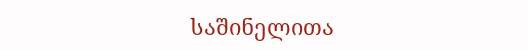საშინელითა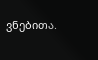ვნებითა.